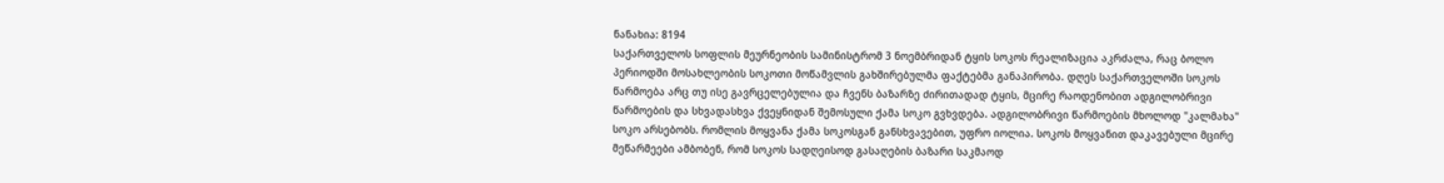ნანახია: 8194
საქართველოს სოფლის მეურნეობის სამინისტრომ 3 ნოემბრიდან ტყის სოკოს რეალიზაცია აკრძალა, რაც ბოლო პერიოდში მოსახლეობის სოკოთი მოწამვლის გახშირებულმა ფაქტებმა განაპირობა. დღეს საქართველოში სოკოს წარმოება არც თუ ისე გავრცელებულია და ჩვენს ბაზარზე ძირითადად ტყის, მცირე რაოდენობით ადგილობრივი წარმოების და სხვადასხვა ქვეყნიდან შემოსული ქამა სოკო გვხვდება. ადგილობრივი წარმოების მხოლოდ "კალმახა" სოკო არსებობს. რომლის მოყვანა ქამა სოკოსგან განსხვავებით, უფრო იოლია. სოკოს მოყვანით დაკავებული მცირე მეწარმეები ამბობენ, რომ სოკოს სადღეისოდ გასაღების ბაზარი საკმაოდ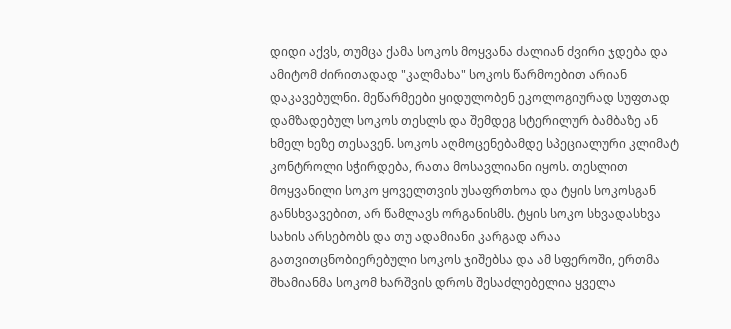დიდი აქვს, თუმცა ქამა სოკოს მოყვანა ძალიან ძვირი ჯდება და ამიტომ ძირითადად "კალმახა" სოკოს წარმოებით არიან დაკავებულნი. მეწარმეები ყიდულობენ ეკოლოგიურად სუფთად დამზადებულ სოკოს თესლს და შემდეგ სტერილურ ბამბაზე ან ხმელ ხეზე თესავენ. სოკოს აღმოცენებამდე სპეციალური კლიმატ კონტროლი სჭირდება, რათა მოსავლიანი იყოს. თესლით მოყვანილი სოკო ყოველთვის უსაფრთხოა და ტყის სოკოსგან განსხვავებით, არ წამლავს ორგანისმს. ტყის სოკო სხვადასხვა სახის არსებობს და თუ ადამიანი კარგად არაა გათვითცნობიერებული სოკოს ჯიშებსა და ამ სფეროში, ერთმა შხამიანმა სოკომ ხარშვის დროს შესაძლებელია ყველა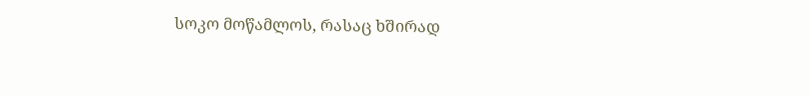სოკო მოწამლოს, რასაც ხშირად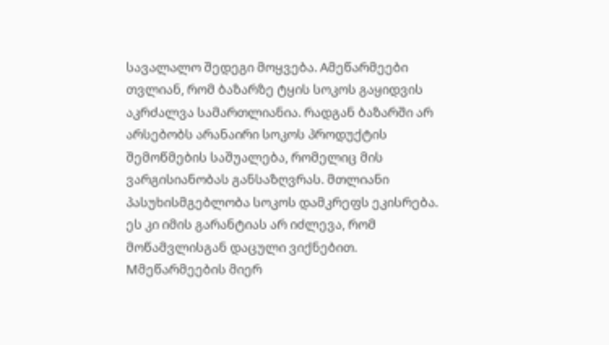სავალალო შედეგი მოყვება. Aმეწარმეები თვლიან, რომ ბაზარზე ტყის სოკოს გაყიდვის აკრძალვა სამართლიანია. რადგან ბაზარში არ არსებობს არანაირი სოკოს პროდუქტის შემოწმების საშუალება, რომელიც მის ვარგისიანობას განსაზღვრას. მთლიანი პასუხისმგებლობა სოკოს დამკრეფს ეკისრება. ეს კი იმის გარანტიას არ იძლევა, რომ მოწამვლისგან დაცული ვიქნებით. Mმეწარმეების მიერ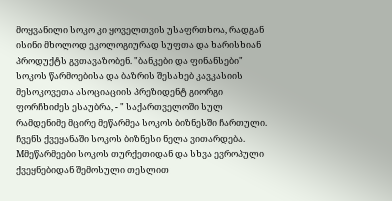მოყვანილი სოკო კი ყოველთვის უსაფრთხოა, რადგან ისინი მხოლოდ ეკოლოგიურად სუფთა და ხარისხიან პროდუქტს გვთავაზობენ. "ბანკები და ფინანსები" სოკოს წარმოებისა და ბაზრის შესახებ კავკასიის მესოკოვეთა ასოციაციის პრეზიდენტ გიორგი ფორჩხიძეს ესაუბრა, - " საქართველოში სულ რამდენიმე მცირე მეწარმეა სოკოს ბიზნესში ჩართული. ჩვენს ქვეყანაში სოკოს ბიზნესი ნელა ვითარდება. Mმეწარმეები სოკოს თურქეთიდან და სხვა ევროპული ქვეყნებიდან შემოსული თესლით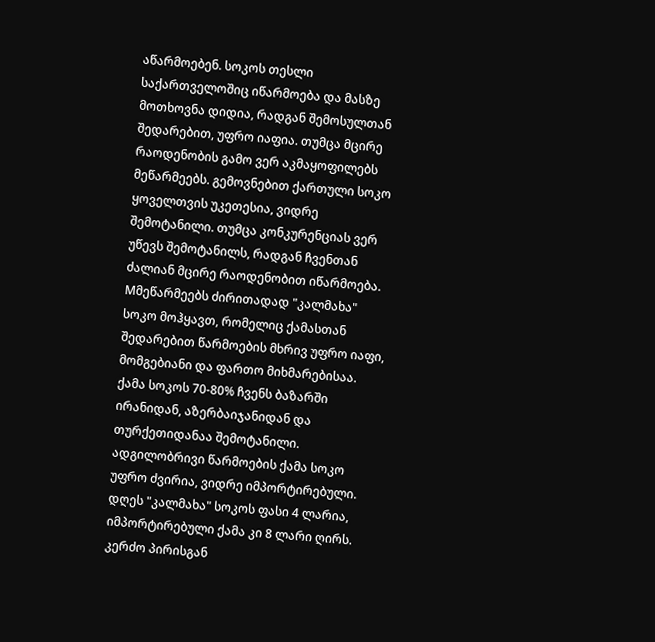აწარმოებენ. სოკოს თესლი საქართველოშიც იწარმოება და მასზე მოთხოვნა დიდია, რადგან შემოსულთან შედარებით, უფრო იაფია. თუმცა მცირე რაოდენობის გამო ვერ აკმაყოფილებს მეწარმეებს. გემოვნებით ქართული სოკო ყოველთვის უკეთესია, ვიდრე შემოტანილი. თუმცა კონკურენციას ვერ უწევს შემოტანილს, რადგან ჩვენთან ძალიან მცირე რაოდენობით იწარმოება. Mმეწარმეებს ძირითადად "კალმახა" სოკო მოჰყავთ, რომელიც ქამასთან შედარებით წარმოების მხრივ უფრო იაფი, მომგებიანი და ფართო მიხმარებისაა. ქამა სოკოს 70-80% ჩვენს ბაზარში ირანიდან, აზერბაიჯანიდან და თურქეთიდანაა შემოტანილი. ადგილობრივი წარმოების ქამა სოკო უფრო ძვირია, ვიდრე იმპორტირებული. დღეს "კალმახა" სოკოს ფასი 4 ლარია, იმპორტირებული ქამა კი 8 ლარი ღირს. კერძო პირისგან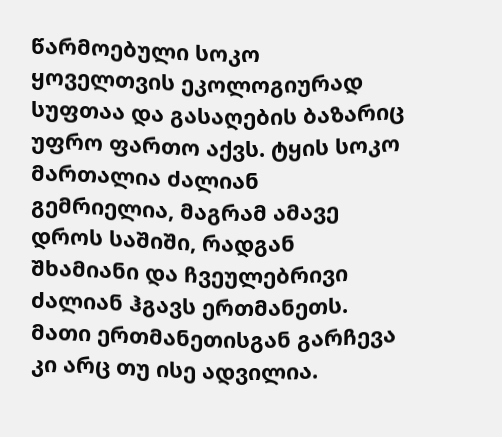წარმოებული სოკო ყოველთვის ეკოლოგიურად სუფთაა და გასაღების ბაზარიც უფრო ფართო აქვს. ტყის სოკო მართალია ძალიან გემრიელია, მაგრამ ამავე დროს საშიში, რადგან შხამიანი და ჩვეულებრივი ძალიან ჰგავს ერთმანეთს. მათი ერთმანეთისგან გარჩევა კი არც თუ ისე ადვილია.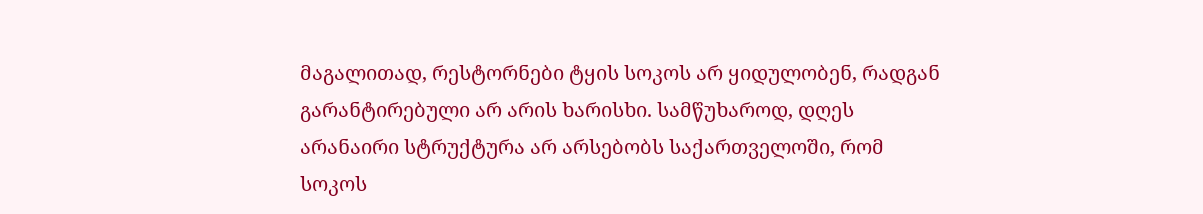მაგალითად, რესტორნები ტყის სოკოს არ ყიდულობენ, რადგან გარანტირებული არ არის ხარისხი. სამწუხაროდ, დღეს არანაირი სტრუქტურა არ არსებობს საქართველოში, რომ სოკოს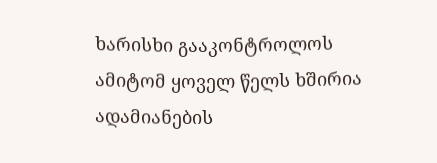ხარისხი გააკონტროლოს ამიტომ ყოველ წელს ხშირია ადამიანების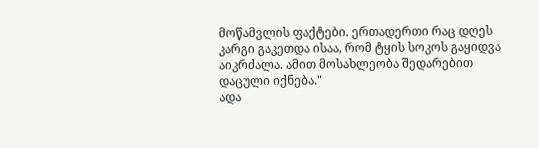მოწამვლის ფაქტები. ერთადერთი რაც დღეს კარგი გაკეთდა ისაა, რომ ტყის სოკოს გაყიდვა აიკრძალა. ამით მოსახლეობა შედარებით დაცული იქნება."
ადა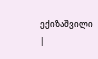ექიზაშვილი
|